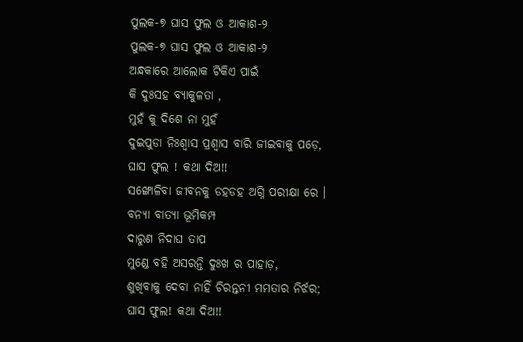ପୁଲକ-୭ ଘାସ ଫୁଲ ଓ ଆକାଶ-୨
ପୁଲକ-୭ ଘାସ ଫୁଲ ଓ ଆକାଶ-୨
ଅନ୍ଧକାରେ ଆଲୋକ ଟିକିଏ ପାଇଁ
କି ଦୁଃସହ ବ୍ୟାକୁଳତା ,
ମୁହଁ କୁ ଦିଶେ ନା ମୁହଁ
ଦୁଇପୁଡା ନିଃଶ୍ୱାସ ପ୍ରଶ୍ୱାସ ବାରି ଜୀଇବାକୁ ପଡ଼େ,
ଘାସ ଫୁଲ ! କଥା ଦିଅ!!
ସଙ୍ଖୋଳିବା ଜୀବନକୁ ଡହଡହ ଅଗ୍ନି ପରୀକ୍ଷା ରେ ।
ବନ୍ୟା ବାତ୍ୟା ଭୂମିକମ୍ପ
ଦାରୁଣ ନିଦାଘ ତାପ
ମୁଣ୍ଡେ ବହି ଅସରନ୍ତି ଦୁଃଖ ର ପାହାଡ଼,
ଶୁଖିବାକୁ ଦେବା ନାହିଁ ଚିରନ୍ତନୀ ମମତାର ନିର୍ଝର;
ଘାସ ଫୁଲ! କଥା ଦିଅ!!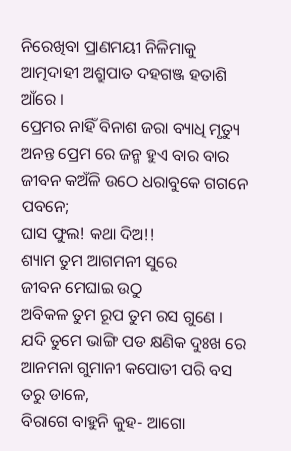ନିରେଖିବା ପ୍ରାଣମୟୀ ନିଳିମାକୁ ଆତ୍ମଦାହୀ ଅଶ୍ରୁପାତ ଦହଗଞ୍ଜ ହତାଶି ଆଁରେ ।
ପ୍ରେମର ନାହିଁ ବିନାଶ ଜରା ବ୍ୟାଧି ମୃତ୍ୟୁ
ଅନନ୍ତ ପ୍ରେମ ରେ ଜନ୍ମ ହୁଏ ବାର ବାର
ଜୀବନ କଅଁଳି ଉଠେ ଧରାବୁକେ ଗଗନେ ପବନେ;
ଘାସ ଫୁଲ! କଥା ଦିଅ!!
ଶ୍ୟାମ ତୁମ ଆଗମନୀ ସୁରେ
ଜୀବନ ମେଘାଇ ଉଠୁ
ଅବିକଳ ତୁମ ରୂପ ତୁମ ରସ ଗୁଣେ ।
ଯଦି ତୁମେ ଭାଙ୍ଗି ପଡ କ୍ଷଣିକ ଦୁଃଖ ରେ
ଆନମନା ଗୁମାନୀ କପୋତୀ ପରି ବସ ତରୁ ଡାଳେ,
ବିରାଗେ ବାହୁନି କୁହ- ଆଗୋ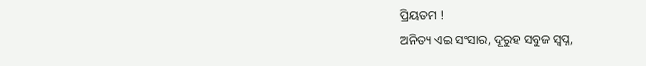ପ୍ରିୟତମ !
ଅନିତ୍ୟ ଏଇ ସଂସାର, ଦୂରୁହ ସବୁଜ ସ୍ୱପ୍ନ,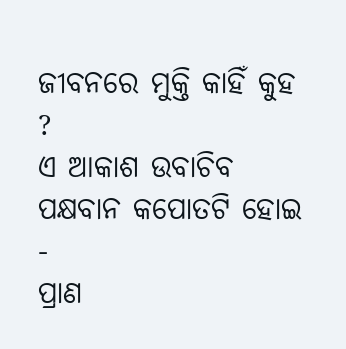ଜୀବନରେ ମୁକ୍ତି କାହିଁ କୁହ ?
ଏ ଆକାଶ ଉବାଚିବ ପକ୍ଷବାନ କପୋତଟି ହୋଇ -
ପ୍ରାଣ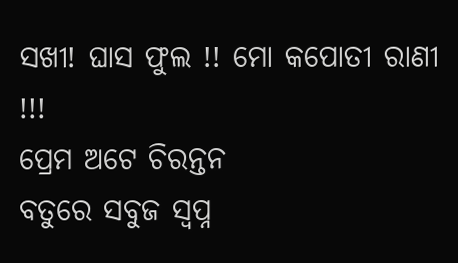ସଖୀ! ଘାସ ଫୁଲ !! ମୋ କପୋତୀ ରାଣୀ !!!
ପ୍ରେମ ଅଟେ ଚିରନ୍ତନ
ବତୁରେ ସବୁଜ ସ୍ୱପ୍ନ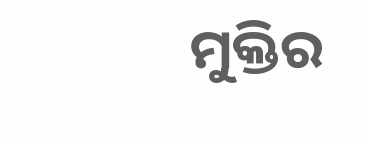ମୁକ୍ତିର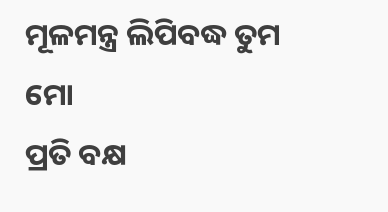ମୂଳମନ୍ତ୍ର ଲିପିବଦ୍ଧ ତୁମ ମୋ
ପ୍ରତି ବକ୍ଷ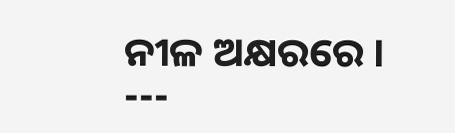ନୀଳ ଅକ୍ଷରରେ ।
---